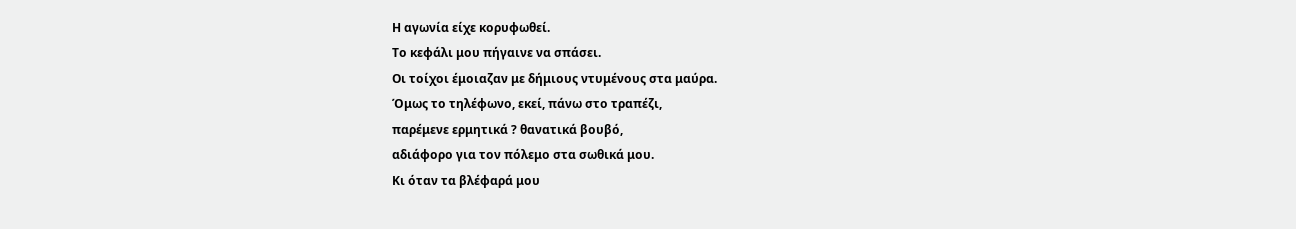Η αγωνία είχε κορυφωθεί.
Το κεφάλι μου πήγαινε να σπάσει.
Οι τοίχοι έμοιαζαν με δήμιους ντυμένους στα μαύρα.
Όμως το τηλέφωνο, εκεί, πάνω στο τραπέζι,
παρέμενε ερμητικά ? θανατικά βουβό,
αδιάφορο για τον πόλεμο στα σωθικά μου.
Κι όταν τα βλέφαρά μου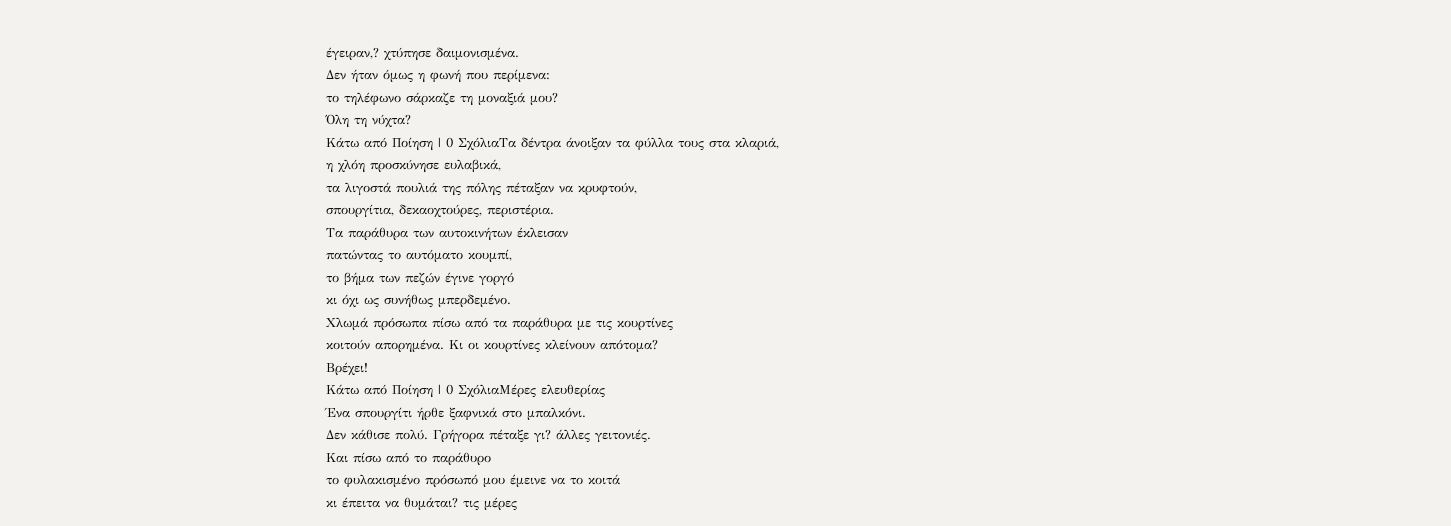έγειραν,? χτύπησε δαιμονισμένα.
Δεν ήταν όμως η φωνή που περίμενα:
το τηλέφωνο σάρκαζε τη μοναξιά μου?
Όλη τη νύχτα?
Κάτω από Ποίηση | 0 ΣχόλιαΤα δέντρα άνοιξαν τα φύλλα τους στα κλαριά,
η χλόη προσκύνησε ευλαβικά,
τα λιγοστά πουλιά της πόλης πέταξαν να κρυφτούν,
σπουργίτια, δεκαοχτούρες, περιστέρια.
Τα παράθυρα των αυτοκινήτων έκλεισαν
πατώντας το αυτόματο κουμπί,
το βήμα των πεζών έγινε γοργό
κι όχι ως συνήθως μπερδεμένο.
Χλωμά πρόσωπα πίσω από τα παράθυρα με τις κουρτίνες
κοιτούν απορημένα. Κι οι κουρτίνες κλείνουν απότομα?
Βρέχει!
Κάτω από Ποίηση | 0 ΣχόλιαΜέρες ελευθερίας
Ένα σπουργίτι ήρθε ξαφνικά στο μπαλκόνι.
Δεν κάθισε πολύ. Γρήγορα πέταξε γι? άλλες γειτονιές.
Και πίσω από το παράθυρο
το φυλακισμένο πρόσωπό μου έμεινε να το κοιτά
κι έπειτα να θυμάται? τις μέρες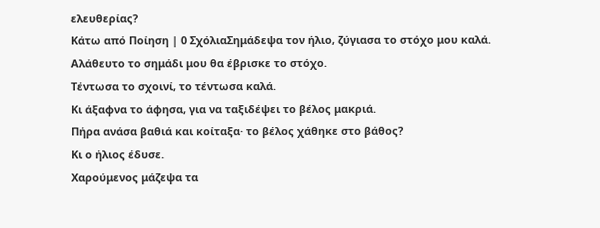ελευθερίας?
Κάτω από Ποίηση | 0 ΣχόλιαΣημάδεψα τον ήλιο, ζύγιασα το στόχο μου καλά.
Αλάθευτο το σημάδι μου θα έβρισκε το στόχο.
Τέντωσα το σχοινί, το τέντωσα καλά.
Κι άξαφνα το άφησα, για να ταξιδέψει το βέλος μακριά.
Πήρα ανάσα βαθιά και κοίταξα· το βέλος χάθηκε στο βάθος?
Κι ο ήλιος έδυσε.
Χαρούμενος μάζεψα τα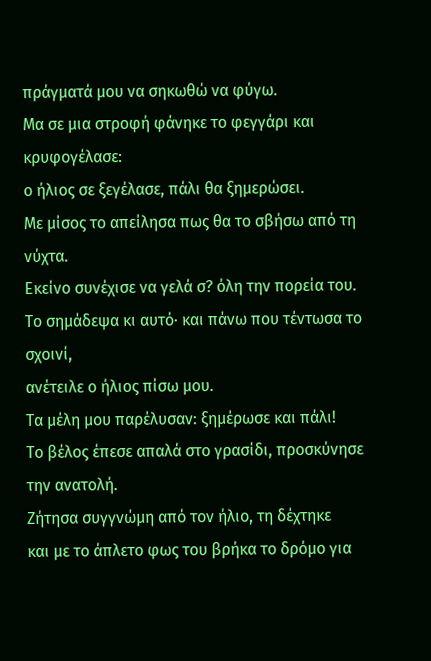πράγματά μου να σηκωθώ να φύγω.
Μα σε μια στροφή φάνηκε το φεγγάρι και κρυφογέλασε:
ο ήλιος σε ξεγέλασε, πάλι θα ξημερώσει.
Με μίσος το απείλησα πως θα το σβήσω από τη νύχτα.
Εκείνο συνέχισε να γελά σ? όλη την πορεία του.
Το σημάδεψα κι αυτό· και πάνω που τέντωσα το σχοινί,
ανέτειλε ο ήλιος πίσω μου.
Τα μέλη μου παρέλυσαν: ξημέρωσε και πάλι!
Το βέλος έπεσε απαλά στο γρασίδι, προσκύνησε την ανατολή.
Ζήτησα συγγνώμη από τον ήλιο, τη δέχτηκε
και με το άπλετο φως του βρήκα το δρόμο για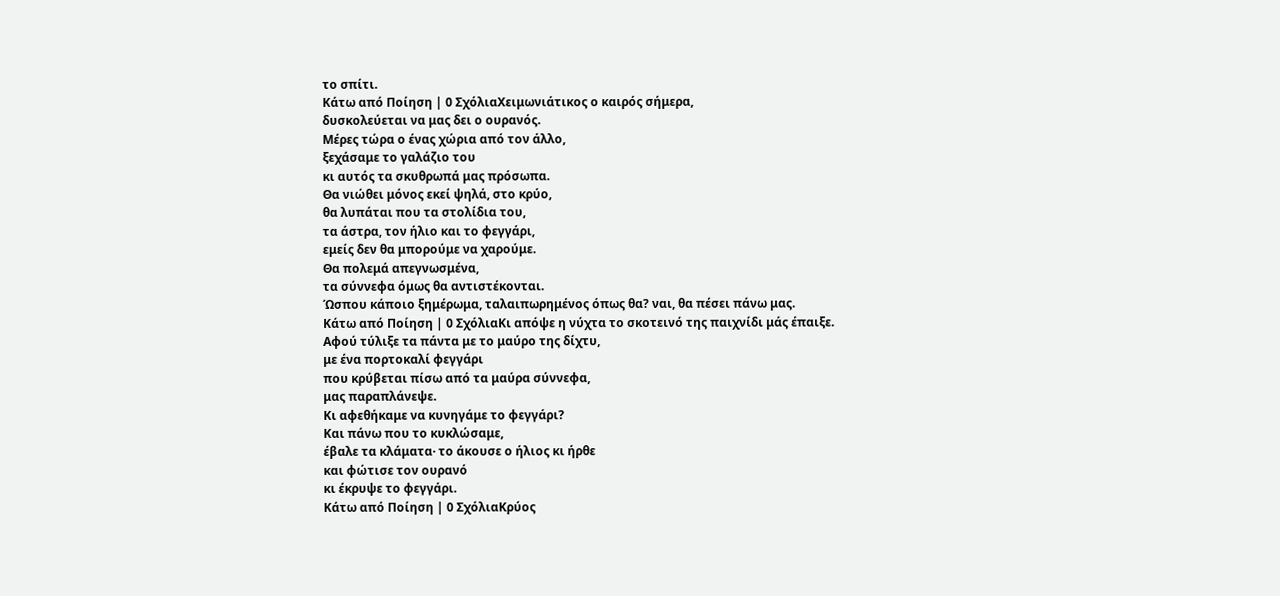το σπίτι.
Κάτω από Ποίηση | 0 ΣχόλιαΧειμωνιάτικος ο καιρός σήμερα,
δυσκολεύεται να μας δει ο ουρανός.
Μέρες τώρα ο ένας χώρια από τον άλλο,
ξεχάσαμε το γαλάζιο του
κι αυτός τα σκυθρωπά μας πρόσωπα.
Θα νιώθει μόνος εκεί ψηλά, στο κρύο,
θα λυπάται που τα στολίδια του,
τα άστρα, τον ήλιο και το φεγγάρι,
εμείς δεν θα μπορούμε να χαρούμε.
Θα πολεμά απεγνωσμένα,
τα σύννεφα όμως θα αντιστέκονται.
Ώσπου κάποιο ξημέρωμα, ταλαιπωρημένος όπως θα? ναι, θα πέσει πάνω μας.
Κάτω από Ποίηση | 0 ΣχόλιαΚι απόψε η νύχτα το σκοτεινό της παιχνίδι μάς έπαιξε.
Αφού τύλιξε τα πάντα με το μαύρο της δίχτυ,
με ένα πορτοκαλί φεγγάρι
που κρύβεται πίσω από τα μαύρα σύννεφα,
μας παραπλάνεψε.
Κι αφεθήκαμε να κυνηγάμε το φεγγάρι?
Και πάνω που το κυκλώσαμε,
έβαλε τα κλάματα· το άκουσε ο ήλιος κι ήρθε
και φώτισε τον ουρανό
κι έκρυψε το φεγγάρι.
Κάτω από Ποίηση | 0 ΣχόλιαΚρύος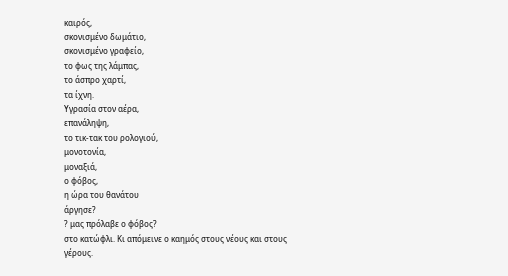καιρός,
σκονισμένο δωμάτιο,
σκονισμένο γραφείο,
το φως της λάμπας,
το άσπρο χαρτί,
τα ίχνη.
Υγρασία στον αέρα,
επανάληψη,
το τικ-τακ του ρολογιού,
μονοτονία,
μοναξιά,
ο φόβος,
η ώρα του θανάτου
άργησε?
? μας πρόλαβε ο φόβος?
στο κατώφλι. Κι απόμεινε ο καημός στους νέους και στους γέρους.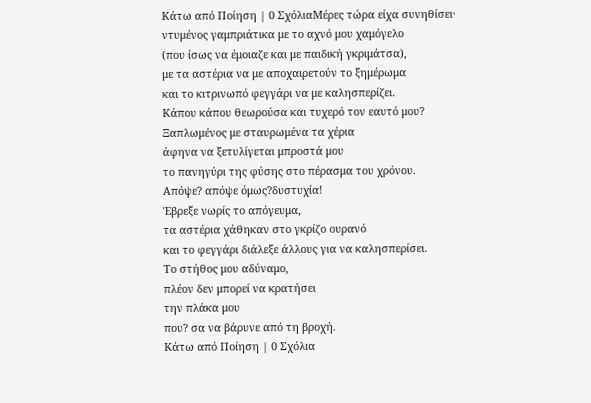Κάτω από Ποίηση | 0 ΣχόλιαΜέρες τώρα είχα συνηθίσει·
ντυμένος γαμπριάτικα με το αχνό μου χαμόγελο
(που ίσως να έμοιαζε και με παιδική γκριμάτσα),
με τα αστέρια να με αποχαιρετούν το ξημέρωμα
και το κιτρινωπό φεγγάρι να με καλησπερίζει.
Κάπου κάπου θεωρούσα και τυχερό τον εαυτό μου?
Ξαπλωμένος με σταυρωμένα τα χέρια
άφηνα να ξετυλίγεται μπροστά μου
το πανηγύρι της φύσης στο πέρασμα του χρόνου.
Απόψε? απόψε όμως?δυστυχία!
Έβρεξε νωρίς το απόγευμα,
τα αστέρια χάθηκαν στο γκρίζο ουρανό
και το φεγγάρι διάλεξε άλλους για να καλησπερίσει.
Το στήθος μου αδύναμο,
πλέον δεν μπορεί να κρατήσει
την πλάκα μου
που? σα να βάρυνε από τη βροχή.
Κάτω από Ποίηση | 0 Σχόλια